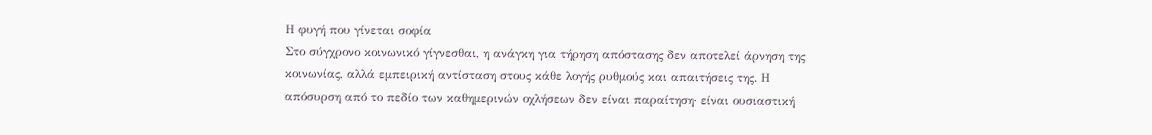Η φυγή που γίνεται σοφία
Στο σύγχρονο κοινωνικό γίγνεσθαι, η ανάγκη για τήρηση απόστασης δεν αποτελεί άρνηση της κοινωνίας, αλλά εμπειρική αντίσταση στους κάθε λογής ρυθμούς και απαιτήσεις της. Η απόσυρση από το πεδίο των καθημερινών οχλήσεων δεν είναι παραίτηση· είναι ουσιαστική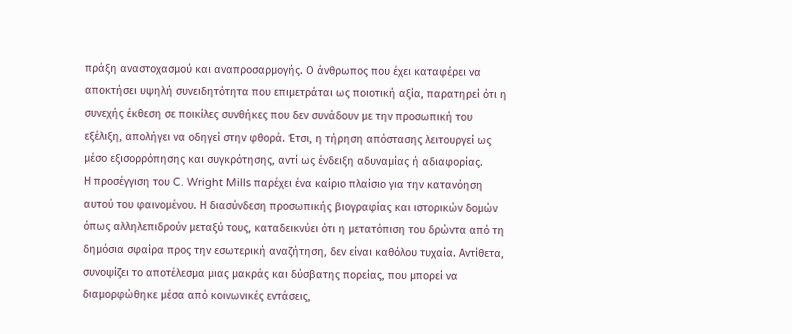πράξη αναστοχασμού και αναπροσαρμογής. Ο άνθρωπος που έχει καταφέρει να αποκτήσει υψηλή συνειδητότητα που επιμετράται ως ποιοτική αξία, παρατηρεί ότι η συνεχής έκθεση σε ποικίλες συνθήκες που δεν συνάδουν με την προσωπική του εξέλιξη, απολήγει να οδηγεί στην φθορά. Έτσι, η τήρηση απόστασης λειτουργεί ως μέσο εξισορρόπησης και συγκρότησης, αντί ως ένδειξη αδυναμίας ή αδιαφορίας.
Η προσέγγιση του C. Wright Mills παρέχει ένα καίριο πλαίσιο για την κατανόηση αυτού του φαινομένου. Η διασύνδεση προσωπικής βιογραφίας και ιστορικών δομών όπως αλληλεπιδρούν μεταξύ τους, καταδεικνύει ότι η μετατόπιση του δρώντα από τη δημόσια σφαίρα προς την εσωτερική αναζήτηση, δεν είναι καθόλου τυχαία. Αντίθετα, συνοψίζει το αποτέλεσμα μιας μακράς και δύσβατης πορείας, που μπορεί να διαμορφώθηκε μέσα από κοινωνικές εντάσεις,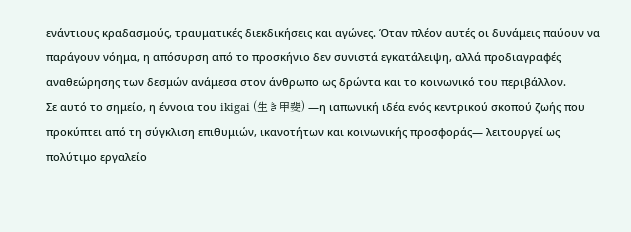ενάντιους κραδασμούς, τραυματικές διεκδικήσεις και αγώνες. Όταν πλέον αυτές οι δυνάμεις παύουν να παράγουν νόημα, η απόσυρση από το προσκήνιο δεν συνιστά εγκατάλειψη, αλλά προδιαγραφές αναθεώρησης των δεσμών ανάμεσα στον άνθρωπο ως δρώντα και το κοινωνικό του περιβάλλον.
Σε αυτό το σημείο, η έννοια του ikigai (生き甲斐) —η ιαπωνική ιδέα ενός κεντρικού σκοπού ζωής που προκύπτει από τη σύγκλιση επιθυμιών, ικανοτήτων και κοινωνικής προσφοράς— λειτουργεί ως πολύτιμο εργαλείο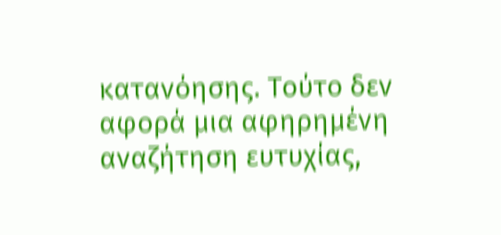κατανόησης. Τούτο δεν αφορά μια αφηρημένη αναζήτηση ευτυχίας,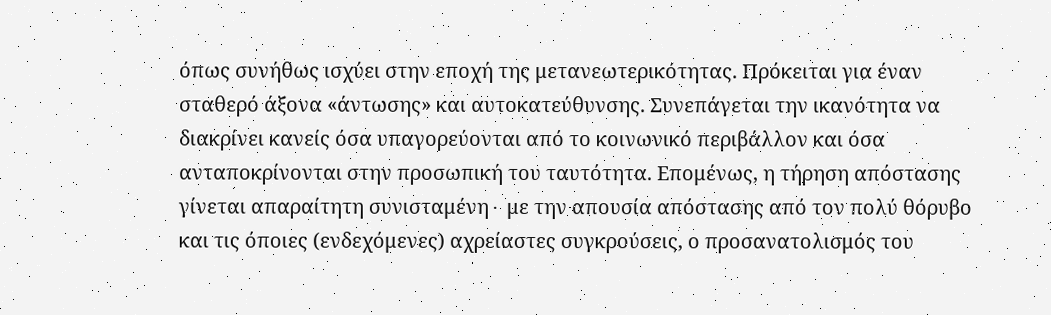όπως συνήθως ισχύει στην εποχή της μετανεωτερικότητας. Πρόκειται για έναν σταθερό άξονα «άντωσης» και αυτοκατεύθυνσης. Συνεπάγεται την ικανότητα να διακρίνει κανείς όσα υπαγορεύονται από το κοινωνικό περιβάλλον και όσα ανταποκρίνονται στην προσωπική του ταυτότητα. Επομένως, η τήρηση απόστασης γίνεται απαραίτητη συνισταμένη∙ με την απουσία απόστασης από τον πολύ θόρυβο και τις όποιες (ενδεχόμενες) αχρείαστες συγκρούσεις, ο προσανατολισμός του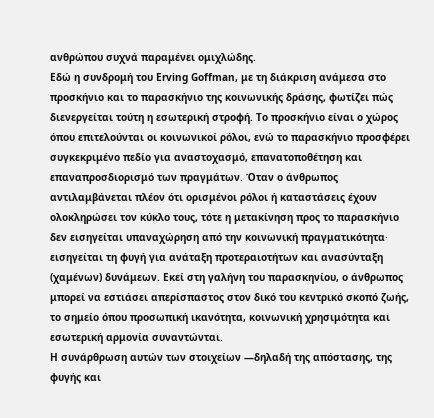ανθρώπου συχνά παραμένει ομιχλώδης.
Εδώ η συνδρομή του Erving Goffman, με τη διάκριση ανάμεσα στο προσκήνιο και το παρασκήνιο της κοινωνικής δράσης, φωτίζει πώς διενεργείται τούτη η εσωτερική στροφή. Το προσκήνιο είναι ο χώρος όπου επιτελούνται οι κοινωνικοί ρόλοι, ενώ το παρασκήνιο προσφέρει συγκεκριμένο πεδίο για αναστοχασμό, επανατοποθέτηση και επαναπροσδιορισμό των πραγμάτων. Όταν ο άνθρωπος αντιλαμβάνεται πλέον ότι ορισμένοι ρόλοι ή καταστάσεις έχουν ολοκληρώσει τον κύκλο τους, τότε η μετακίνηση προς το παρασκήνιο δεν εισηγείται υπαναχώρηση από την κοινωνική πραγματικότητα· εισηγείται τη φυγή για ανάταξη προτεραιοτήτων και ανασύνταξη (χαμένων) δυνάμεων. Εκεί στη γαλήνη του παρασκηνίου, ο άνθρωπος μπορεί να εστιάσει απερίσπαστος στον δικό του κεντρικό σκοπό ζωής, το σημείο όπου προσωπική ικανότητα, κοινωνική χρησιμότητα και εσωτερική αρμονία συναντώνται.
Η συνάρθρωση αυτών των στοιχείων —δηλαδή της απόστασης, της φυγής και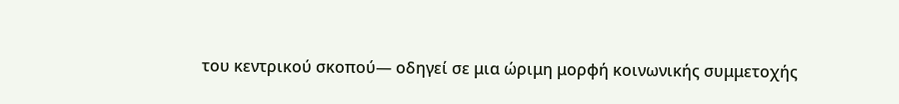του κεντρικού σκοπού— οδηγεί σε μια ώριμη μορφή κοινωνικής συμμετοχής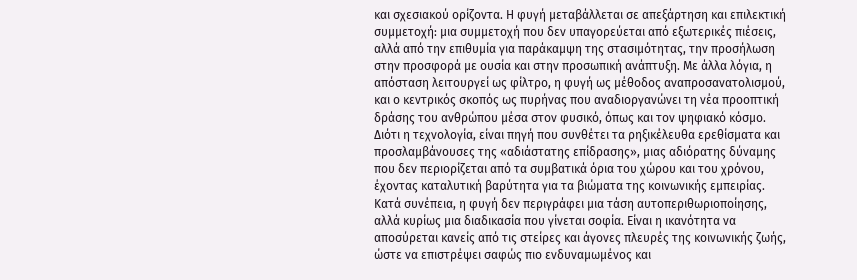και σχεσιακού ορίζοντα. Η φυγή μεταβάλλεται σε απεξάρτηση και επιλεκτική συμμετοχή: μια συμμετοχή που δεν υπαγορεύεται από εξωτερικές πιέσεις, αλλά από την επιθυμία για παράκαμψη της στασιμότητας, την προσήλωση στην προσφορά με ουσία και στην προσωπική ανάπτυξη. Με άλλα λόγια, η απόσταση λειτουργεί ως φίλτρο, η φυγή ως μέθοδος αναπροσανατολισμού, και ο κεντρικός σκοπός ως πυρήνας που αναδιοργανώνει τη νέα προοπτική δράσης του ανθρώπου μέσα στον φυσικό, όπως και τον ψηφιακό κόσμο. Διότι η τεχνολογία, είναι πηγή που συνθέτει τα ρηξικέλευθα ερεθίσματα και προσλαμβάνουσες της «αδιάστατης επίδρασης», μιας αδιόρατης δύναμης που δεν περιορίζεται από τα συμβατικά όρια του χώρου και του χρόνου, έχοντας καταλυτική βαρύτητα για τα βιώματα της κοινωνικής εμπειρίας.
Κατά συνέπεια, η φυγή δεν περιγράφει μια τάση αυτοπεριθωριοποίησης, αλλά κυρίως μια διαδικασία που γίνεται σοφία. Είναι η ικανότητα να αποσύρεται κανείς από τις στείρες και άγονες πλευρές της κοινωνικής ζωής, ώστε να επιστρέψει σαφώς πιο ενδυναμωμένος και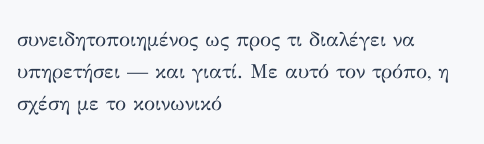συνειδητοποιημένος ως προς τι διαλέγει να υπηρετήσει — και γιατί. Με αυτό τον τρόπο, η σχέση με το κοινωνικό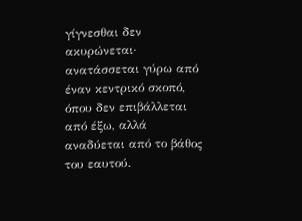γίγνεσθαι δεν ακυρώνεται· ανατάσσεται γύρω από έναν κεντρικό σκοπό, όπου δεν επιβάλλεται από έξω, αλλά αναδύεται από το βάθος του εαυτού.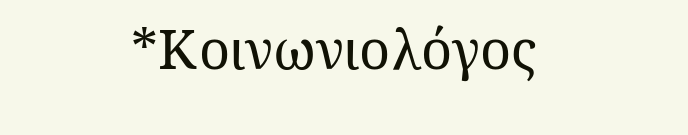*Κοινωνιολόγος